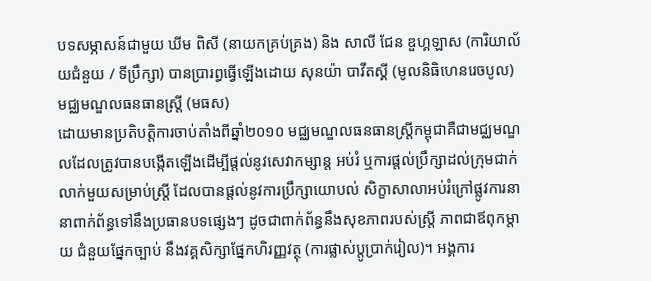បទសម្ភាសន៍ជាមួយ ឃីម ពិសី (នាយកគ្រប់គ្រង) និង សាលី ជែន ឌួហ្គឡាស (ការិយាល័យជំនួយ / ទីប្រឹក្សា) បានប្រារព្ធធ្វើឡើងដោយ សុនយ៉ា បាវីតស្គី (មូលនិធិហេនរេចបូល)
មជ្ឈមណ្ឌលធនធានស្រ្តី (មធស)
ដោយមានប្រតិបត្តិការចាប់តាំងពីឆ្នាំ២០១០ មជ្ឈមណ្ឌលធនធានស្រ្តីកម្ពុជាគឺជាមជ្ឈមណ្ឌលដែលត្រូវបានបង្កើតឡើងដើម្បីផ្តល់នូវសេវាកម្សាន្ត អប់រំ ឬការផ្តល់ប្រឹក្សាដល់ក្រុមជាក់លាក់មួយសម្រាប់ស្ត្រី ដែលបានផ្តល់នូវការប្រឹក្សាយោបល់ សិក្ខាសាលាអប់រំក្រៅផ្លូវការនានាពាក់ព័ន្ធទៅនឹងប្រធានបទផ្សេងៗ ដូចជាពាក់ព័ន្ធនឹងសុខភាពរបស់ស្រ្តី ភាពជាឪពុកម្តាយ ជំនួយផ្នែកច្បាប់ នឹងវគ្គសិក្សាផ្នែកហិរញ្ញវត្ថុ (ការផ្លាស់ប្តូប្រាក់រៀល)។ អង្គការ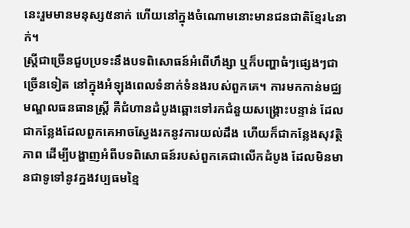នេះរួមមានមនុស្ស៥នាក់ ហើយនៅក្នុងចំណោមនោះមានជនជាតិខ្មែរ៤នាក់។
ស្រ្តីជាច្រើនជួបប្រទះនឹងបទពិសោធន៍អំពើហឹង្សា ឬក៏បញ្ហាធំៗផ្សេងៗជាច្រើនទៀត នៅក្នុងអំឡុងពេលទំនាក់ទំនងរបស់ពួកគេ។ ការមកកាន់មជ្ឈមណ្ឌលធនធានស្រ្តី គឺជំហានដំបូងឆ្ពោះទៅរកជំនួយសង្រ្គោះបន្ទាន់ ដែលជាកន្លែងដែលពួកគេអាចស្វែងរកនូវការយល់ដឹង ហើយក៏ជាកន្លែងសុវត្ថិភាព ដើម្បីបង្ហាញអំពីបទពិសោធន៍របស់ពួកគេជាលើកដំបូង ដែលមិនមានជាទូទៅនូវក្នងវប្បធមខ្មៃ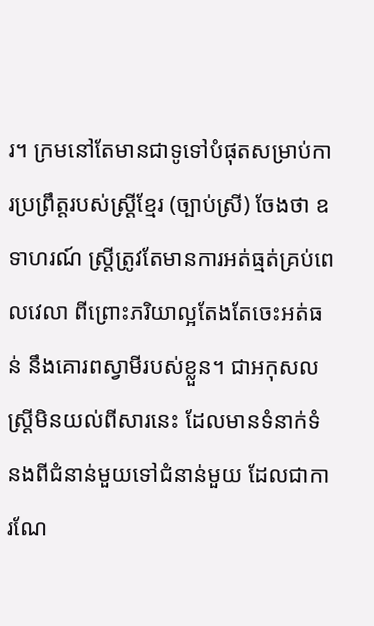រ។ ក្រមនៅតែមានជាទូទៅបំផុតសម្រាប់ការប្រព្រឹត្តរបស់ស្រ្តីខ្មែរ (ច្បាប់ស្រី) ចែងថា ឧទាហរណ៍ ស្រ្តីត្រូវតែមានការអត់ធ្មត់គ្រប់ពេលវេលា ពីព្រោះភរិយាល្អតែងតែចេះអត់ធន់ នឹងគោរពស្វាមីរបស់ខ្លួន។ ជាអកុសលស្រ្តីមិនយល់ពីសារនេះ ដែលមានទំនាក់ទំនងពីជំនាន់មួយទៅជំនាន់មួយ ដែលជាការណែ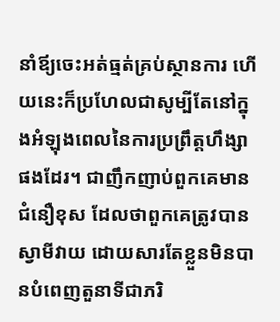នាំឪ្យចេះអត់ធ្មត់គ្រប់ស្ថានការ ហើយនេះក៏ប្រហែលជាសូម្បីតែនៅក្នុងអំឡុងពេលនៃការប្រព្រឹត្តហឹង្សាផងដែរ។ ជាញឹកញាប់ពួកគេមានជំនឿខុស ដែលថាពួកគេត្រូវបានស្វាមីវាយ ដោយសារតែខ្លួនមិនបានបំពេញតួនាទីជាភរិ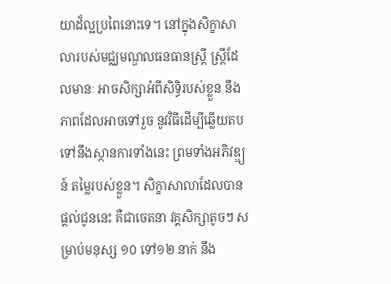យាដ៏ល្អប្រពៃនោះទេ។ នៅក្នុងសិក្ខាសាលារបស់មជ្ឈមណ្ឌលធនធានស្រ្តី ស្រ្តីដែលមានៈ អាចសិក្សាអំពីសិទ្ធិរបស់ខ្លួន នឹងភាពដែលអាចទៅរួច នូវវិធីដើម្បីឆ្លើយតបទៅនឹងស្ថានការទាំងនេះ ព្រមទាំងអភិវឌ្ឌ្យន៍ តម្លៃរបស់ខ្លួន។ សិក្ខាសាលាដែលបានផ្តល់ជូននេះ គឺជាចេតនា វគ្គសិក្សាតូចៗ សម្រាប់មនុស្ស ១០ ទៅ១២ នាក់ នឹង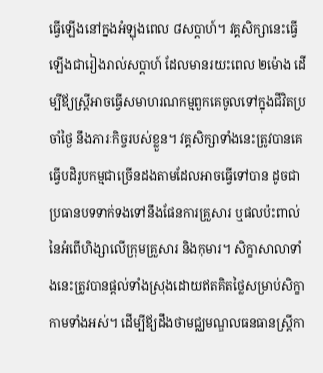ធ្វើឡើងនៅក្នងអំឡុងពេល ៨សប្តាហ៍។ វគ្គសិក្សានេះធ្វើឡើងជារៀងរាល់សប្តាហ៍ ដែលមានរយះពេល ២ម៉ោង ដើម្បីឪ្យស្រ្តីអាចធ្វើសមាហរណកម្មពួកគេចូលទៅក្នុងជីវិតប្រចាំថ្ងៃ នឹងភារៈកិច្ចរបស់ខ្លួន។ វគ្គសិក្សាទាំងនេះត្រូវបានគេធ្វើបដិរូបកម្មជាច្រើនដងតាមដែលអាចធ្វើទៅបាន ដូចជាប្រធានបទទាក់ទងទៅនឹងផែនការគ្រួសារ ឬផលប៉ះពាល់នៃអំពើហិង្សាលើក្រុមគ្រួសារ និងកុមារ។ សិក្ខាសាលាទាំងនេះត្រូវបានផ្តល់ទាំងស្រុងដោយឥតគិតថ្លៃសម្រាប់សិក្ខាកាមទាំងអស់។ ដើម្បីឪ្យដឹងថាមជ្ឈមណ្ឌលធនធានស្រ្តីកា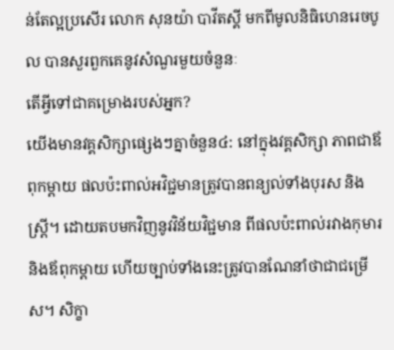ន់តែល្អប្រសើរ លោក សុនយ៉ា បាវីតស្គី មកពីមូលនិធិហេនរេចបូល បានសួរពួកគេនូវសំណួរមួយចំនួនៈ
តើអ្វីទៅជាគម្រោងរបស់អ្នក?
យើងមានវគ្គសិក្សាផ្សេងៗគ្នាចំនួន៤: នៅក្នុងវគ្គសិក្សា ភាពជាឪពុកម្តាយ ផលប៉ះពាល់អវិជ្ជមានត្រូវបានពន្យល់ទាំងបុរស និងស្រ្តី។ ដោយតបមកវិញនូវវិន័យវិជ្ជមាន ពីផលប៉ះពាល់រវាងកុមារ និងឪពុកម្តាយ ហើយច្បាប់ទាំងនេះត្រូវបានណែនាំថាជាជម្រើស។ សិក្ខា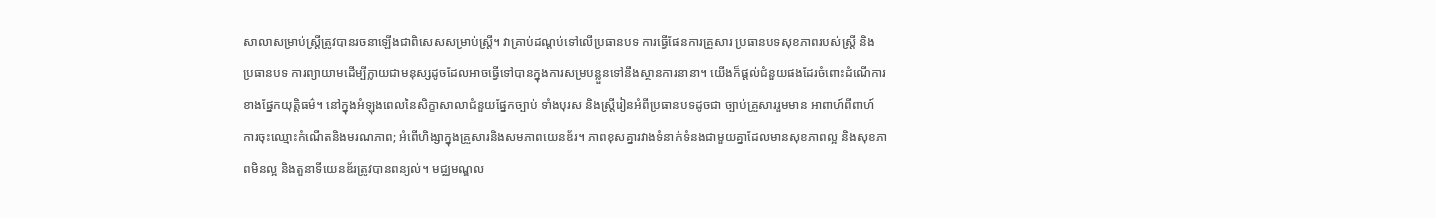សាលាសម្រាប់ស្រ្តីត្រូវបានរចនាឡើងជាពិសេសសម្រាប់ស្រ្តី។ វាគ្រាប់ដណ្តប់ទៅលើប្រធានបទ ការធ្វើផែនការគ្រួសារ ប្រធានបទសុខភាពរបស់ស្រ្តី និង ប្រធានបទ ការព្យាយាមដើម្បីក្លាយជាមនុស្សដូចដែលអាចធ្វើទៅបានក្នុងការសម្របន្លួនទៅនឹងស្ថានការនានា។ យើងក៏ផ្តល់ជំនួយផងដែរចំពោះដំណើការខាងផ្នែកយុត្តិធម៌។ នៅក្នុងអំឡុងពេលនៃសិក្ខាសាលាជំនួយផ្នែកច្បាប់ ទាំងបុរស និងស្រ្តីរៀនអំពីប្រធានបទដូចជា ច្បាប់គ្រួសាររួមមាន អាពាហ៍ពីពាហ៍ ការចុះឈ្មោះកំណើតនិងមរណភាព; អំពើហិង្សាក្នុងគ្រួសារនិងសមភាពយេនឌ័រ។ ភាពខុសគ្នារវាងទំនាក់ទំនងជាមួយគ្នាដែលមានសុខភាពល្អ និងសុខភាពមិនល្អ និងតួនាទីយេនឌ័រត្រូវបានពន្យល់។ មជ្ឈមណ្ឌល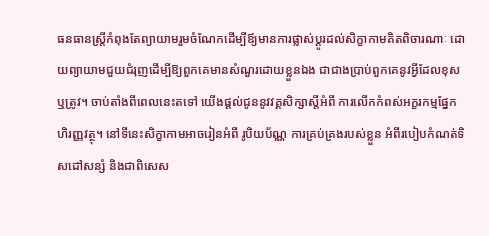ធនធានស្រ្តីកំពុងតែព្យាយាមរួមចំណែកដើម្បីឪ្យមានការផ្លាស់ប្តូរដល់សិក្ខាកាមគិតពិចារណាៈ ដោយព្យាយាមជួយជំរុញដើម្បីឱ្យពួកគេមានសំណួរដោយខ្លួនឯង ជាជាងប្រាប់ពួកគេនូវអ្វីដែលខុស ឬត្រូវ។ ចាប់តាំងពីពេលនេះតទៅ យើងផ្តល់ជូននូវវគ្គសិក្សាស្តីអំពី ការលើកកំពស់អក្ខរកម្មផ្នែកហិរញ្ញវត្ថុ។ នៅទីនេះសិក្ខាកាមអាចរៀនអំពី រូបិយប័ណ្ណ ការគ្រប់គ្រងរបស់ខ្លួន អំពីរបៀបកំណត់ទិសដៅសន្សំ និងជាពិសេស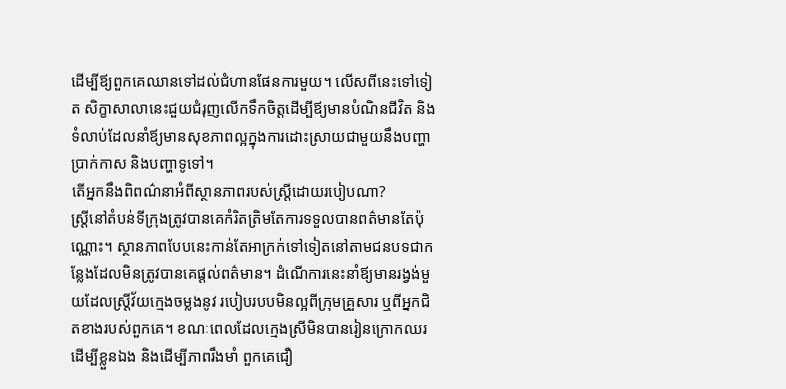ដើម្បីឪ្យពួកគេឈានទៅដល់ជំហានផែនការមួយ។ លើសពីនេះទៅទៀត សិក្ខាសាលានេះជួយជំរុញលើកទឹកចិត្តដើម្បីឪ្យមានបំណិនជីវិត និងទំលាប់ដែលនាំឪ្យមានសុខភាពល្អក្នុងការដោះស្រាយជាមួយនឹងបញ្ហាប្រាក់កាស និងបញ្ហាទូទៅ។
តើអ្នកនឹងពិពណ៌នាអំពីស្ថានភាពរបស់ស្រ្តីដោយរបៀបណា?
ស្រ្តីនៅតំបន់ទីក្រុងត្រូវបានគេកំរិតត្រិមតែការទទួលបានពត៌មានតែប៉ុណ្ណោះ។ ស្ថានភាពបែបនេះកាន់តែអាក្រក់ទៅទៀតនៅតាមជនបទជាកន្លែងដែលមិនត្រូវបានគេផ្តល់ពត៌មាន។ ដំណើការនេះនាំឪ្យមានរង្វង់មួយដែលស្ត្រីវ័យក្មេងចម្លងនូវ របៀបរបបមិនល្អពីក្រុមគ្រួសារ ឬពីអ្នកជិតខាងរបស់ពួកគេ។ ខណៈពេលដែលក្មេងស្រីមិនបានរៀនក្រោកឈរដើម្បីខ្លួនឯង និងដើម្បីភាពរឹងមាំ ពួកគេជឿ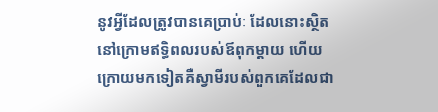នូវអ្វីដែលត្រូវបានគេប្រាប់ៈ ដែលនោះស្ថិតនៅក្រោមឥទ្ធិពលរបស់ឪពុកម្តាយ ហើយក្រោយមកទៀតគឺស្វាមីរបស់ពួកគេដែលជា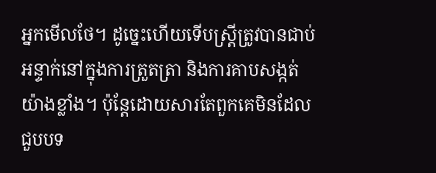អ្នកមើលថែ។ ដូច្នេះហើយទើបស្រ្តីត្រូវបានជាប់អន្ទាក់នៅក្នុងការត្រួតត្រា និងការគាបសង្កត់យ៉ាងខ្លាំង។ ប៉ុន្តែដោយសារតែពួកគេមិនដែលជួបបទ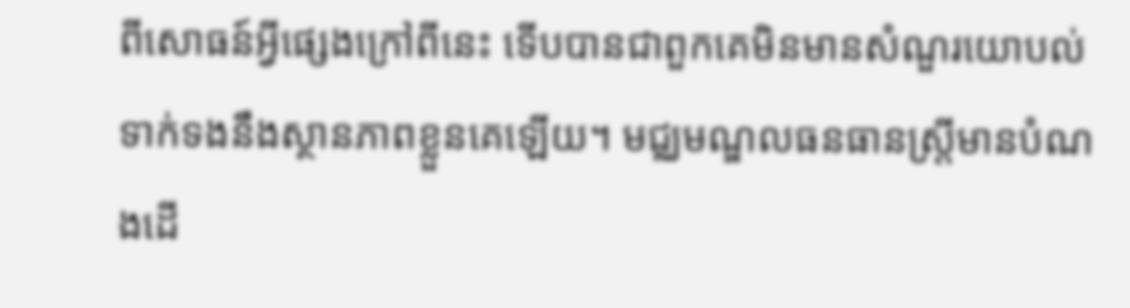ពីសោធន៍អ្វីផ្សេងក្រៅពីនេះ ទើបបានជាពួកគេមិនមានសំណួរយោបល់ទាក់ទងនឹងស្ថានភាពខ្លួនគេឡើយ។ មជ្ឈមណ្ឌលធនធានស្រ្តីមានបំណងដើ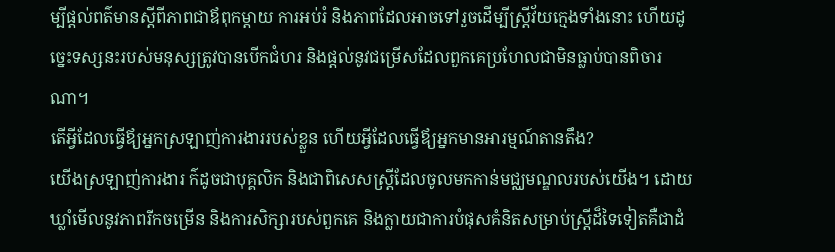ម្បីផ្តល់ពត៌មានស្តីពីភាពជាឪពុកម្តាយ ការអប់រំ និងភាពដែលអាចទៅរួចដើម្បីស្រ្តីវ័យក្មេងទាំងនោះ ហើយដូច្នេះទស្សនះរបស់មនុស្សត្រូវបានបើកជំហរ និងផ្តល់នូវជម្រើសដែលពួកគេប្រហែលជាមិនធ្លាប់បានពិចារណា។
តើអ្វីដែលធ្វើឪ្យអ្នកស្រឡាញ់ការងាររបស់ខ្លួន ហើយអ្វីដែលធ្វើឪ្យអ្នកមានអារម្មណ៍តានតឹង?
យើងស្រឡាញ់ការងារ ក៌ដូចជាបុគ្គលិក និងជាពិសេសស្រ្តីដែលចូលមកកាន់មជ្ឈមណ្ឌលរបស់យើង។ ដោយឃ្លាំមើលនូវភាពរីកចម្រើន និងការសិក្សារបស់ពួកគេ និងក្លាយជាការបំផុសគំនិតសម្រាប់ស្ត្រីដ៏ទៃទៀតគឺជាដំ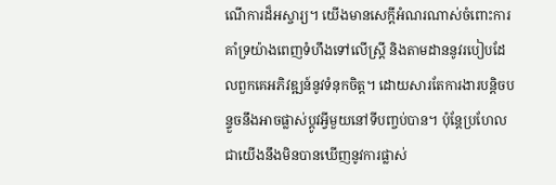ណើការដ៏អស្ចារ្យ។ យើងមានសេក្តីអំណរណាស់ចំពោះការគាំទ្រយ៉ាងពេញទំហឹងទៅលើស្រ្តី និងតាមដាននូវរបៀបដែលពួកគេអភិវឌ្ឍន៍នូវទំនុកចិត្ត។ ដោយសារតែការងារបន្តិចបន្ទួចនឹងអាចផ្លាស់ប្តូវអ្វីមួយនៅទីបញ្ចប់បាន។ ប៉ុន្តែប្រហែលជាយើងនឹងមិនបានឃើញនូវការផ្លាស់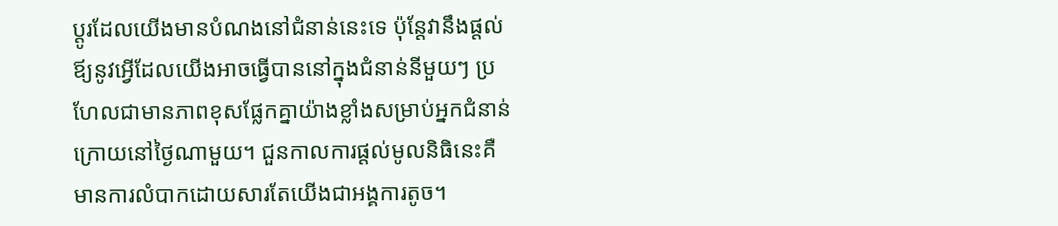ប្តូរដែលយើងមានបំណងនៅជំនាន់នេះទេ ប៉ុន្តែវានឹងផ្តល់ឪ្យនូវអ្វើដែលយើងអាចធ្វើបាននៅក្នុងជំនាន់នីមួយៗ ប្រហែលជាមានភាពខុសផ្លែកគ្នាយ៉ាងខ្លាំងសម្រាប់អ្នកជំនាន់ក្រោយនៅថ្ងៃណាមួយ។ ជួនកាលការផ្តល់មូលនិធិនេះគឺមានការលំបាកដោយសារតែយើងជាអង្គការតូច។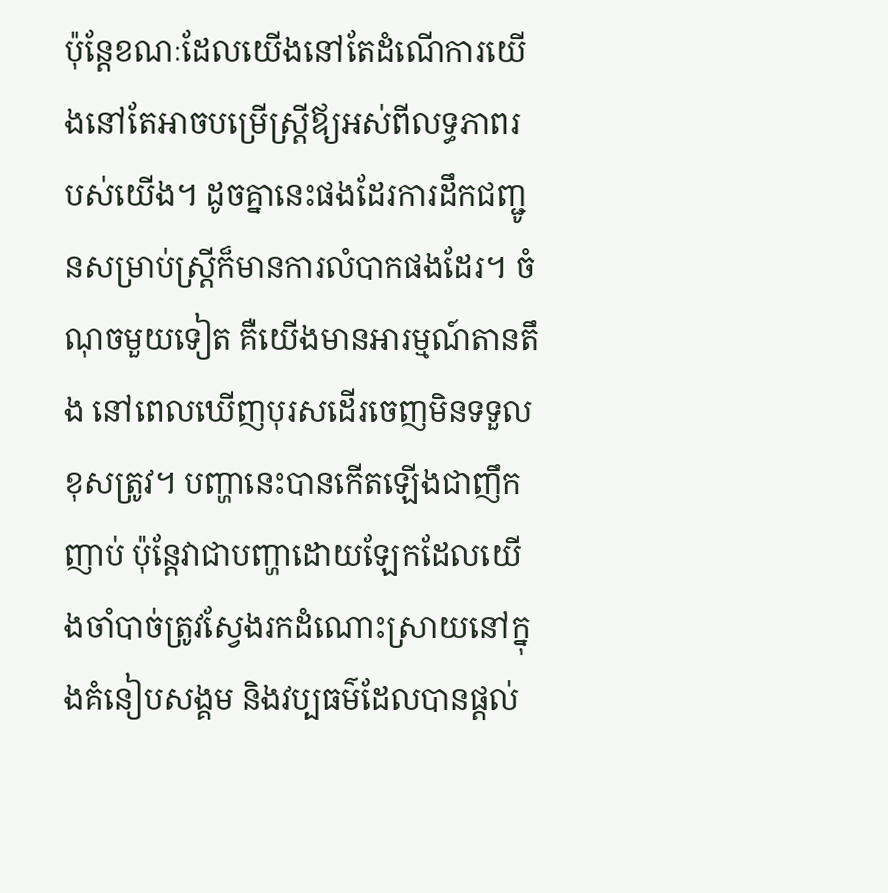ប៉ុន្តែខណៈដែលយើងនៅតែដំណើការយើងនៅតែអាចបម្រើស្រ្តីឪ្យអស់ពីលទ្ធភាពរបស់យើង។ ដូចគ្នានេះផងដែរការដឹកជញ្ជូនសម្រាប់ស្ត្រីក៏មានការលំបាកផងដែរ។ ចំណុចមួយទៀត គឺយើងមានអារម្មណ៍តានតឹង នៅពេលឃើញបុរសដើរចេញមិនទទួលខុសត្រូវ។ បញ្ហានេះបានកើតឡើងជាញឹកញាប់ ប៉ុន្តែវាជាបញ្ហាដោយឡែកដែលយើងចាំបាច់ត្រូវស្វែងរកដំណោះស្រាយនៅក្នុងគំនៀបសង្គម និងវប្បធម៌ដែលបានផ្តល់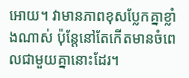អោយ។ វាមានភាពខុសប្លែកគ្នាខ្លាំងណាស់ ប៉ុន្តែនៅតែកើតមានចំពេលជាមួយគ្នានោះដែរ។